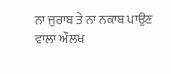ਨਾ ਜੁਰਾਬ ਤੇ ਨਾ ਨਕਾਬ ਪਾਉਣ ਵਾਲਾ ਔਲਖ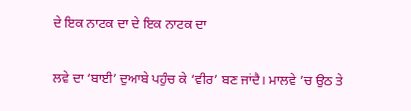ਦੇ ਇਕ ਨਾਟਕ ਦਾ ਦੇ ਇਕ ਨਾਟਕ ਦਾ

ਲਵੇ ਦਾ ‘ਬਾਈ’ ਦੁਆਬੇ ਪਹੁੰਚ ਕੇ ‘ਵੀਰ’ ਬਣ ਜਾਂਦੈ। ਮਾਲਵੇ ’ਚ ਉਠ ਤੇ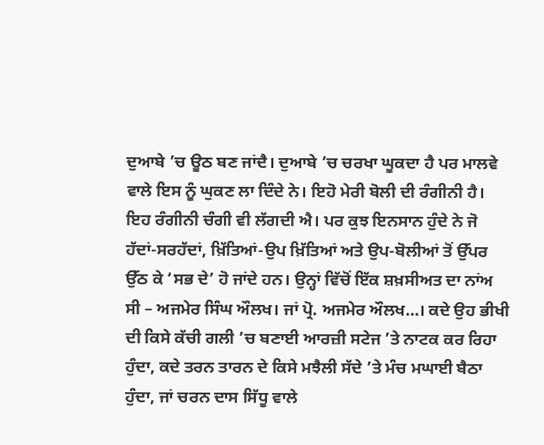ਦੁਆਬੇ ’ਚ ਊਠ ਬਣ ਜਾਂਦੈ। ਦੁਆਬੇ ’ਚ ਚਰਖਾ ਘੂਕਦਾ ਹੈ ਪਰ ਮਾਲਵੇ ਵਾਲੇ ਇਸ ਨੂੰ ਘੁਕਣ ਲਾ ਦਿੰਦੇ ਨੇ। ਇਹੋ ਮੇਰੀ ਬੋਲੀ ਦੀ ਰੰਗੀਨੀ ਹੈ। ਇਹ ਰੰਗੀਨੀ ਚੰਗੀ ਵੀ ਲੱਗਦੀ ਐ। ਪਰ ਕੁਝ ਇਨਸਾਨ ਹੁੰਦੇ ਨੇ ਜੋ ਹੱਦਾਂ-ਸਰਹੱਦਾਂ, ਖ਼ਿੱਤਿਆਂ-ਉਪ ਖ਼ਿੱਤਿਆਂ ਅਤੇ ਉਪ-ਬੋਲੀਆਂ ਤੋਂ ਉੱਪਰ ਉੱਠ ਕੇ ‘ਸਭ ਦੇ’ ਹੋ ਜਾਂਦੇ ਹਨ। ਉਨ੍ਹਾਂ ਵਿੱਚੋਂ ਇੱਕ ਸ਼ਖ਼ਸੀਅਤ ਦਾ ਨਾਂਅ ਸੀ – ਅਜਮੇਰ ਸਿੰਘ ਔਲਖ। ਜਾਂ ਪ੍ਰੋ. ਅਜਮੇਰ ਔਲਖ…। ਕਦੇ ਉਹ ਭੀਖੀ ਦੀ ਕਿਸੇ ਕੱਚੀ ਗਲੀ ’ਚ ਬਣਾਈ ਆਰਜ਼ੀ ਸਟੇਜ ’ਤੇ ਨਾਟਕ ਕਰ ਰਿਹਾ ਹੁੰਦਾ, ਕਦੇ ਤਰਨ ਤਾਰਨ ਦੇ ਕਿਸੇ ਮਝੈਲੀ ਸੱਦੇ ’ਤੇ ਮੰਚ ਮਘਾਈ ਬੈਠਾ ਹੁੰਦਾ, ਜਾਂ ਚਰਨ ਦਾਸ ਸਿੱਧੂ ਵਾਲੇ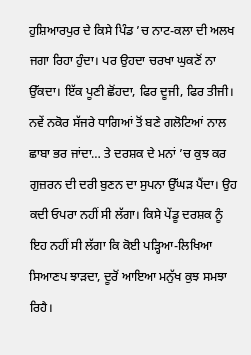ਹੁਸ਼ਿਆਰਪੁਰ ਦੇ ਕਿਸੇ ਪਿੰਡ ’ਚ ਨਾਟ-ਕਲਾ ਦੀ ਅਲਖ ਜਗਾ ਰਿਹਾ ਹੁੰਦਾ। ਪਰ ਉਹਦਾ ਚਰਖਾ ਘੁਕਣੋਂ ਨਾ ਉੱਕਦਾ। ਇੱਕ ਪੂਣੀ ਛੋਂਹਦਾ, ਫਿਰ ਦੂਜੀ, ਫਿਰ ਤੀਜੀ। ਨਵੇਂ ਨਕੋਰ ਸੱਜਰੇ ਧਾਗਿਆਂ ਤੋਂ ਬਣੇ ਗਲੋਟਿਆਂ ਨਾਲ ਛਾਬਾ ਭਰ ਜਾਂਦਾ… ਤੇ ਦਰਸ਼ਕ ਦੇ ਮਨਾਂ ’ਚ ਕੁਝ ਕਰ ਗੁਜ਼ਰਨ ਦੀ ਦਰੀ ਬੁਣਨ ਦਾ ਸੁਪਨਾ ਉੱਘੜ ਪੈਂਦਾ। ਉਹ ਕਦੀ ਓਪਰਾ ਨਹੀਂ ਸੀ ਲੱਗਾ। ਕਿਸੇ ਪੇਂਡੂ ਦਰਸ਼ਕ ਨੂੰ ਇਹ ਨਹੀਂ ਸੀ ਲੱਗਾ ਕਿ ਕੋਈ ਪੜ੍ਹਿਆ-ਲਿਖਿਆ ਸਿਆਣਪ ਝਾੜਦਾ, ਦੂਰੋਂ ਆਇਆ ਮਨੁੱਖ ਕੁਝ ਸਮਝਾ ਰਿਹੈ।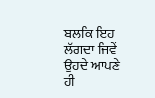ਬਲਕਿ ਇਹ ਲੱਗਦਾ ਜਿਵੇਂ ਉਹਦੇ ਆਪਣੇ ਹੀ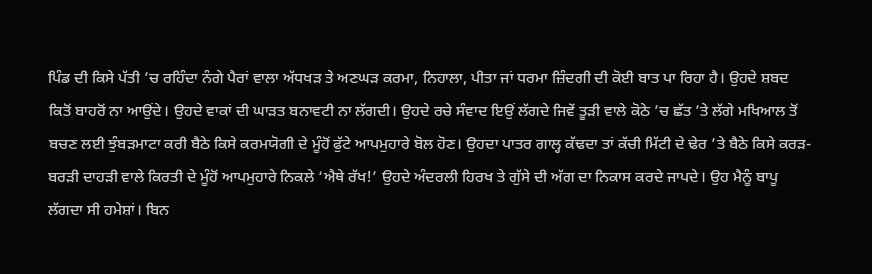ਪਿੰਡ ਦੀ ਕਿਸੇ ਪੱਤੀ ’ਚ ਰਹਿੰਦਾ ਨੰਗੇ ਪੈਰਾਂ ਵਾਲਾ ਅੱਧਖੜ ਤੇ ਅਣਘੜ ਕਰਮਾ, ਨਿਹਾਲਾ, ਪੀਤਾ ਜਾਂ ਧਰਮਾ ਜ਼ਿੰਦਗੀ ਦੀ ਕੋਈ ਬਾਤ ਪਾ ਰਿਹਾ ਹੈ। ਉਹਦੇ ਸ਼ਬਦ ਕਿਤੋਂ ਬਾਹਰੋਂ ਨਾ ਆਉਂਦੇ। ਉਹਦੇ ਵਾਕਾਂ ਦੀ ਘਾੜਤ ਬਨਾਵਟੀ ਨਾ ਲੱਗਦੀ। ਉਹਦੇ ਰਚੇ ਸੰਵਾਦ ਇਉਂ ਲੱਗਦੇ ਜਿਵੇਂ ਤੂੜੀ ਵਾਲੇ ਕੋਠੇ ’ਚ ਛੱਤ ’ਤੇ ਲੱਗੇ ਮਖਿਆਲ ਤੋਂ ਬਚਣ ਲਈ ਝੁੰਬੜਮਾਟਾ ਕਰੀ ਬੈਠੇ ਕਿਸੇ ਕਰਮਯੋਗੀ ਦੇ ਮੂੰਹੋਂ ਫੁੱਟੇ ਆਪਮੁਹਾਰੇ ਬੋਲ ਹੋਣ। ਉਹਦਾ ਪਾਤਰ ਗਾਲ੍ਹ ਕੱਢਦਾ ਤਾਂ ਕੱਚੀ ਮਿੱਟੀ ਦੇ ਢੇਰ ’ਤੇ ਬੈਠੇ ਕਿਸੇ ਕਰੜ-ਬਰੜੀ ਦਾਹੜੀ ਵਾਲੇ ਕਿਰਤੀ ਦੇ ਮੂੰਹੋਂ ਆਪਮੁਹਾਰੇ ਨਿਕਲੇ ‘ਐਥੇ ਰੱਖ!’ ਉਹਦੇ ਅੰਦਰਲੀ ਹਿਰਖ ਤੇ ਗੁੱਸੇ ਦੀ ਅੱਗ ਦਾ ਨਿਕਾਸ ਕਰਦੇ ਜਾਪਦੇ। ਉਹ ਮੈਨੂੰ ਬਾਪੂ ਲੱਗਦਾ ਸੀ ਹਮੇਸ਼ਾਂ। ਬਿਨ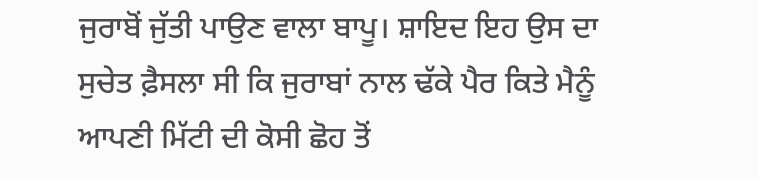ਜੁਰਾਬੋਂ ਜੁੱਤੀ ਪਾਉਣ ਵਾਲਾ ਬਾਪੂ। ਸ਼ਾਇਦ ਇਹ ਉਸ ਦਾ ਸੁਚੇਤ ਫ਼ੈਸਲਾ ਸੀ ਕਿ ਜੁਰਾਬਾਂ ਨਾਲ ਢੱਕੇ ਪੈਰ ਕਿਤੇ ਮੈਨੂੰ ਆਪਣੀ ਮਿੱਟੀ ਦੀ ਕੋਸੀ ਛੋਹ ਤੋਂ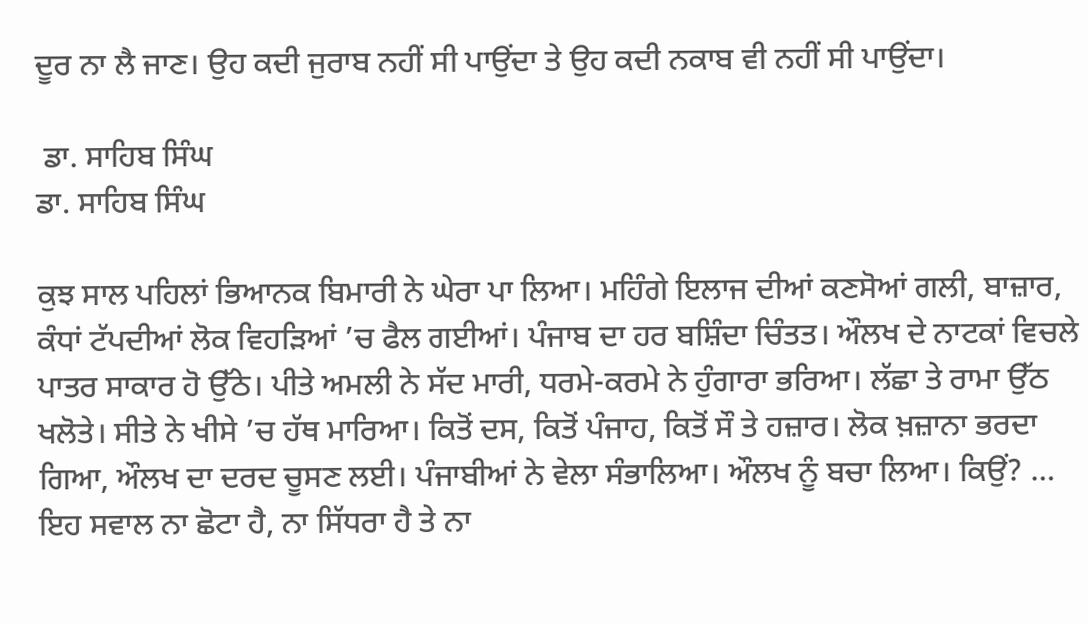ਦੂਰ ਨਾ ਲੈ ਜਾਣ। ਉਹ ਕਦੀ ਜੁਰਾਬ ਨਹੀਂ ਸੀ ਪਾਉਂਦਾ ਤੇ ਉਹ ਕਦੀ ਨਕਾਬ ਵੀ ਨਹੀਂ ਸੀ ਪਾਉਂਦਾ।

 ਡਾ. ਸਾਹਿਬ ਸਿੰਘ
ਡਾ. ਸਾਹਿਬ ਸਿੰਘ

ਕੁਝ ਸਾਲ ਪਹਿਲਾਂ ਭਿਆਨਕ ਬਿਮਾਰੀ ਨੇ ਘੇਰਾ ਪਾ ਲਿਆ। ਮਹਿੰਗੇ ਇਲਾਜ ਦੀਆਂ ਕਣਸੋਆਂ ਗਲੀ, ਬਾਜ਼ਾਰ, ਕੰਧਾਂ ਟੱਪਦੀਆਂ ਲੋਕ ਵਿਹੜਿਆਂ ’ਚ ਫੈਲ ਗਈਆਂ। ਪੰਜਾਬ ਦਾ ਹਰ ਬਸ਼ਿੰਦਾ ਚਿੰਤਤ। ਔਲਖ ਦੇ ਨਾਟਕਾਂ ਵਿਚਲੇ ਪਾਤਰ ਸਾਕਾਰ ਹੋ ਉੱਠੇ। ਪੀਤੇ ਅਮਲੀ ਨੇ ਸੱਦ ਮਾਰੀ, ਧਰਮੇ-ਕਰਮੇ ਨੇ ਹੁੰਗਾਰਾ ਭਰਿਆ। ਲੱਛਾ ਤੇ ਰਾਮਾ ਉੱਠ ਖਲੋਤੇ। ਸੀਤੇ ਨੇ ਖੀਸੇ ’ਚ ਹੱਥ ਮਾਰਿਆ। ਕਿਤੋਂ ਦਸ, ਕਿਤੋਂ ਪੰਜਾਹ, ਕਿਤੋਂ ਸੌ ਤੇ ਹਜ਼ਾਰ। ਲੋਕ ਖ਼ਜ਼ਾਨਾ ਭਰਦਾ ਗਿਆ, ਔਲਖ ਦਾ ਦਰਦ ਚੂਸਣ ਲਈ। ਪੰਜਾਬੀਆਂ ਨੇ ਵੇਲਾ ਸੰਭਾਲਿਆ। ਔਲਖ ਨੂੰ ਬਚਾ ਲਿਆ। ਕਿਉਂ? … ਇਹ ਸਵਾਲ ਨਾ ਛੋਟਾ ਹੈ, ਨਾ ਸਿੱਧਰਾ ਹੈ ਤੇ ਨਾ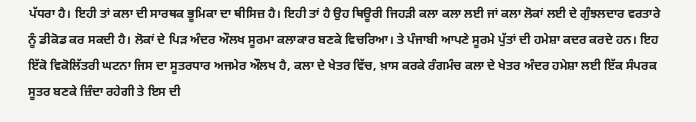ਪੱਧਰਾ ਹੈ। ਇਹੀ ਤਾਂ ਕਲਾ ਦੀ ਸਾਰਥਕ ਭੂਮਿਕਾ ਦਾ ਥੀਸਿਜ਼ ਹੈ। ਇਹੀ ਤਾਂ ਹੈ ਉਹ ਥਿਊਰੀ ਜਿਹੜੀ ਕਲਾ ਕਲਾ ਲਈ ਜਾਂ ਕਲਾ ਲੋਕਾਂ ਲਈ ਦੇ ਗੁੰਝਲਦਾਰ ਵਰਤਾਰੇ ਨੂੰ ਡੀਕੋਡ ਕਰ ਸਕਦੀ ਹੈ। ਲੋਕਾਂ ਦੇ ਪਿੜ ਅੰਦਰ ਔਲਖ ਸੂਰਮਾ ਕਲਾਕਾਰ ਬਣਕੇ ਵਿਚਰਿਆ। ਤੇ ਪੰਜਾਬੀ ਆਪਣੇ ਸੂਰਮੇ ਪੁੱਤਾਂ ਦੀ ਹਮੇਸ਼ਾ ਕਦਰ ਕਰਦੇ ਹਨ। ਇਹ ਇੱਕੋ ਵਿਕੋਲਿੱਤਰੀ ਘਟਨਾ ਜਿਸ ਦਾ ਸੂਤਰਧਾਰ ਅਜਮੇਰ ਔਲਖ ਹੈ, ਕਲਾ ਦੇ ਖੇਤਰ ਵਿੱਚ, ਖ਼ਾਸ ਕਰਕੇ ਰੰਗਮੰਚ ਕਲਾ ਦੇ ਖੇਤਰ ਅੰਦਰ ਹਮੇਸ਼ਾ ਲਈ ਇੱਕ ਸੰਪਰਕ ਸੂਤਰ ਬਣਕੇ ਜ਼ਿੰਦਾ ਰਹੇਗੀ ਤੇ ਇਸ ਦੀ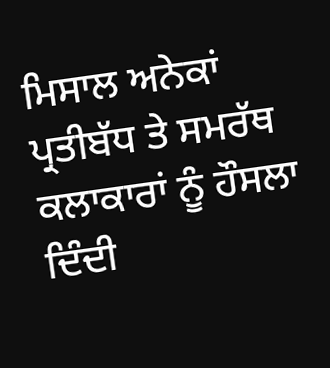ਮਿਸਾਲ ਅਨੇਕਾਂ ਪ੍ਰਤੀਬੱਧ ਤੇ ਸਮਰੱਥ ਕਲਾਕਾਰਾਂ ਨੂੰ ਹੌਸਲਾ ਦਿੰਦੀ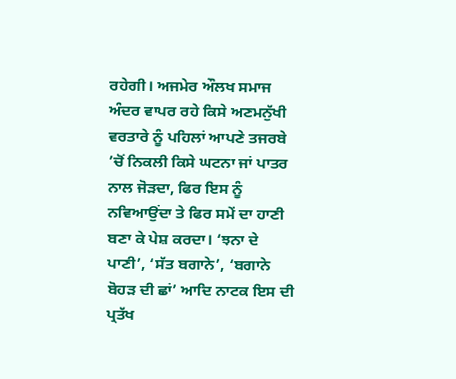ਰਹੇਗੀ। ਅਜਮੇਰ ਔਲਖ ਸਮਾਜ ਅੰਦਰ ਵਾਪਰ ਰਹੇ ਕਿਸੇ ਅਣਮਨੁੱਖੀ ਵਰਤਾਰੇ ਨੂੰ ਪਹਿਲਾਂ ਆਪਣੇ ਤਜਰਬੇ ’ਚੋਂ ਨਿਕਲੀ ਕਿਸੇ ਘਟਨਾ ਜਾਂ ਪਾਤਰ ਨਾਲ ਜੋੜਦਾ, ਫਿਰ ਇਸ ਨੂੰ ਨਵਿਆਉਂਦਾ ਤੇ ਫਿਰ ਸਮੇਂ ਦਾ ਹਾਣੀ ਬਣਾ ਕੇ ਪੇਸ਼ ਕਰਦਾ। ‘ਝਨਾ ਦੇ ਪਾਣੀ’, ‘ਸੱਤ ਬਗਾਨੇ’, ‘ਬਗਾਨੇ ਬੋਹੜ ਦੀ ਛਾਂ’ ਆਦਿ ਨਾਟਕ ਇਸ ਦੀ ਪ੍ਰਤੱਖ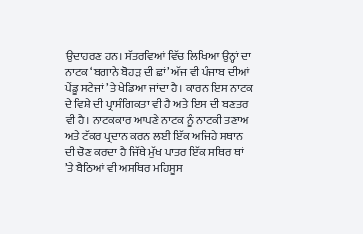ਉਦਾਹਰਣ ਹਨ। ਸੱਤਰਵਿਆਂ ਵਿੱਚ ਲਿਖਿਆ ਉਨ੍ਹਾਂ ਦਾ ਨਾਟਕ ‘ਬਗਾਨੇ ਬੋਹੜ ਦੀ ਛਾਂ’ ਅੱਜ ਵੀ ਪੰਜਾਬ ਦੀਆਂ ਪੇਂਡੂ ਸਟੇਜਾਂ ’ਤੇ ਖੇਡਿਆ ਜਾਂਦਾ ਹੈ। ਕਾਰਨ ਇਸ ਨਾਟਕ ਦੇ ਵਿਸ਼ੇ ਦੀ ਪ੍ਰਾਸੰਗਿਕਤਾ ਵੀ ਹੈ ਅਤੇ ਇਸ ਦੀ ਬਣਤਰ ਵੀ ਹੈ। ਨਾਟਕਕਾਰ ਆਪਣੇ ਨਾਟਕ ਨੂੰ ਨਾਟਕੀ ਤਣਾਅ ਅਤੇ ਟੱਕਰ ਪ੍ਰਦਾਨ ਕਰਨ ਲਈ ਇੱਕ ਅਜਿਹੇ ਸਥਾਨ ਦੀ ਚੋਣ ਕਰਦਾ ਹੈ ਜਿੱਥੇ ਮੁੱਖ ਪਾਤਰ ਇੱਕ ਸਥਿਰ ਥਾਂ ’ਤੇ ਬੈਠਿਆਂ ਵੀ ਅਸਥਿਰ ਮਹਿਸੂਸ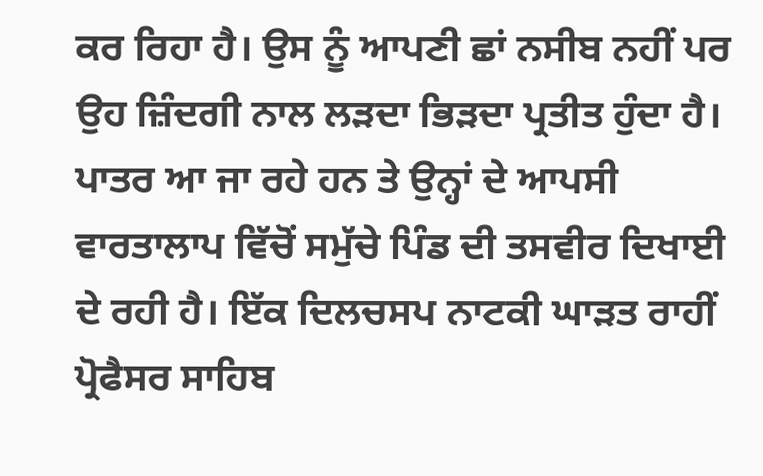ਕਰ ਰਿਹਾ ਹੈ। ਉਸ ਨੂੰ ਆਪਣੀ ਛਾਂ ਨਸੀਬ ਨਹੀਂ ਪਰ ਉਹ ਜ਼ਿੰਦਗੀ ਨਾਲ ਲੜਦਾ ਭਿੜਦਾ ਪ੍ਰਤੀਤ ਹੁੰਦਾ ਹੈ। ਪਾਤਰ ਆ ਜਾ ਰਹੇ ਹਨ ਤੇ ਉਨ੍ਹਾਂ ਦੇ ਆਪਸੀ ਵਾਰਤਾਲਾਪ ਵਿੱਚੋਂ ਸਮੁੱਚੇ ਪਿੰਡ ਦੀ ਤਸਵੀਰ ਦਿਖਾਈ ਦੇ ਰਹੀ ਹੈ। ਇੱਕ ਦਿਲਚਸਪ ਨਾਟਕੀ ਘਾੜਤ ਰਾਹੀਂ ਪ੍ਰੋਫੈਸਰ ਸਾਹਿਬ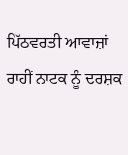ਪਿੱਠਵਰਤੀ ਆਵਾਜ਼ਾਂ ਰਾਹੀਂ ਨਾਟਕ ਨੂੰ ਦਰਸ਼ਕ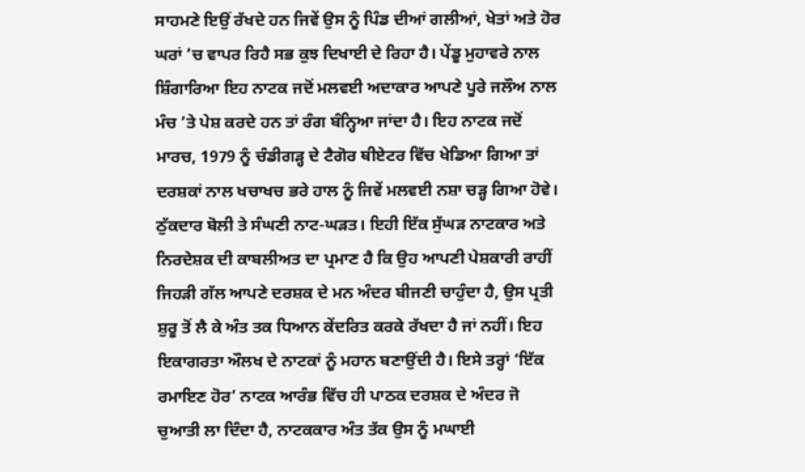ਸਾਹਮਣੇ ਇਉਂ ਰੱਖਦੇ ਹਨ ਜਿਵੇਂ ਉਸ ਨੂੰ ਪਿੰਡ ਦੀਆਂ ਗਲੀਆਂ, ਖੇਤਾਂ ਅਤੇ ਹੋਰ ਘਰਾਂ ’ਚ ਵਾਪਰ ਰਿਹੈ ਸਭ ਕੁਝ ਦਿਖਾਈ ਦੇ ਰਿਹਾ ਹੈ। ਪੇਂਡੂ ਮੁਹਾਵਰੇ ਨਾਲ ਸ਼ਿੰਗਾਰਿਆ ਇਹ ਨਾਟਕ ਜਦੋਂ ਮਲਵਈ ਅਦਾਕਾਰ ਆਪਣੇ ਪੂਰੇ ਜਲੌਅ ਨਾਲ ਮੰਚ ’ਤੇ ਪੇਸ਼ ਕਰਦੇ ਹਨ ਤਾਂ ਰੰਗ ਬੰਨ੍ਹਿਆ ਜਾਂਦਾ ਹੈ। ਇਹ ਨਾਟਕ ਜਦੋਂ ਮਾਰਚ, 1979 ਨੂੰ ਚੰਡੀਗੜ੍ਹ ਦੇ ਟੈਗੋਰ ਥੀਏਟਰ ਵਿੱਚ ਖੇਡਿਆ ਗਿਆ ਤਾਂ ਦਰਸ਼ਕਾਂ ਨਾਲ ਖਚਾਖਚ ਭਰੇ ਹਾਲ ਨੂੰ ਜਿਵੇਂ ਮਲਵਈ ਨਸ਼ਾ ਚੜ੍ਹ ਗਿਆ ਹੋਵੇ। ਠੁੱਕਦਾਰ ਬੋਲੀ ਤੇ ਸੰਘਣੀ ਨਾਟ-ਘੜਤ। ਇਹੀ ਇੱਕ ਸੁੱਘੜ ਨਾਟਕਾਰ ਅਤੇ ਨਿਰਦੇਸ਼ਕ ਦੀ ਕਾਬਲੀਅਤ ਦਾ ਪ੍ਰਮਾਣ ਹੈ ਕਿ ਉਹ ਆਪਣੀ ਪੇਸ਼ਕਾਰੀ ਰਾਹੀਂ ਜਿਹੜੀ ਗੱਲ ਆਪਣੇ ਦਰਸ਼ਕ ਦੇ ਮਨ ਅੰਦਰ ਬੀਜਣੀ ਚਾਹੁੰਦਾ ਹੈ, ਉਸ ਪ੍ਰਤੀ ਸ਼ੁਰੂ ਤੋਂ ਲੈ ਕੇ ਅੰਤ ਤਕ ਧਿਆਨ ਕੇਂਦਰਿਤ ਕਰਕੇ ਰੱਖਦਾ ਹੈ ਜਾਂ ਨਹੀਂ। ਇਹ ਇਕਾਗਰਤਾ ਔਲਖ ਦੇ ਨਾਟਕਾਂ ਨੂੰ ਮਹਾਨ ਬਣਾਉਂਦੀ ਹੈ। ਇਸੇ ਤਰ੍ਹਾਂ ‘ਇੱਕ ਰਮਾਇਣ ਹੋਰ’ ਨਾਟਕ ਆਰੰਭ ਵਿੱਚ ਹੀ ਪਾਠਕ ਦਰਸ਼ਕ ਦੇ ਅੰਦਰ ਜੋ ਚੁਆਤੀ ਲਾ ਦਿੰਦਾ ਹੈ, ਨਾਟਕਕਾਰ ਅੰਤ ਤੱਕ ਉਸ ਨੂੰ ਮਘਾਈ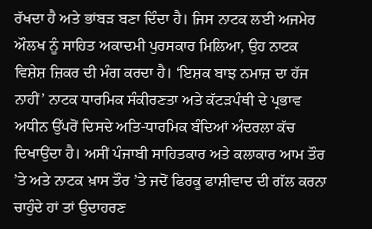ਰੱਖਦਾ ਹੈ ਅਤੇ ਭਾਂਬੜ ਬਣਾ ਦਿੰਦਾ ਹੈ। ਜਿਸ ਨਾਟਕ ਲਈ ਅਜਮੇਰ ਔਲਖ ਨੂੰ ਸਾਹਿਤ ਅਕਾਦਮੀ ਪੁਰਸਕਾਰ ਮਿਲਿਆ, ਉਹ ਨਾਟਕ ਵਿਸ਼ੇਸ਼ ਜ਼ਿਕਰ ਦੀ ਮੰਗ ਕਰਦਾ ਹੈ। ‘ਇਸ਼ਕ ਬਾਝ ਨਮਾਜ਼ ਦਾ ਹੱਜ ਨਾਹੀਂ’ ਨਾਟਕ ਧਾਰਮਿਕ ਸੰਕੀਰਣਤਾ ਅਤੇ ਕੱਟੜਪੰਥੀ ਦੇ ਪ੍ਰਭਾਵ ਅਧੀਨ ਉੱਪਰੋਂ ਦਿਸਦੇ ਅਤਿ-ਧਾਰਮਿਕ ਬੰਦਿਆਂ ਅੰਦਰਲਾ ਕੱਚ ਦਿਖਾਉਂਦਾ ਹੈ। ਅਸੀਂ ਪੰਜਾਬੀ ਸਾਹਿਤਕਾਰ ਅਤੇ ਕਲਾਕਾਰ ਆਮ ਤੌਰ ’ਤੇ ਅਤੇ ਨਾਟਕ ਖ਼ਾਸ ਤੌਰ ’ਤੇ ਜਦੋਂ ਫਿਰਕੂ ਫਾਸ਼ੀਵਾਦ ਦੀ ਗੱਲ ਕਰਨਾ ਚਾਹੁੰਦੇ ਹਾਂ ਤਾਂ ਉਦਾਹਰਣ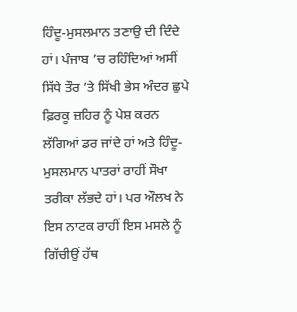ਹਿੰਦੂ-ਮੁਸਲਮਾਨ ਤਣਾਉ ਦੀ ਦਿੰਦੇ ਹਾਂ। ਪੰਜਾਬ ’ਚ ਰਹਿੰਦਿਆਂ ਅਸੀਂ ਸਿੱਧੇ ਤੌਰ ’ਤੇ ਸਿੱਖੀ ਭੇਸ ਅੰਦਰ ਛੁਪੇ ਫ਼ਿਰਕੂ ਜ਼ਹਿਰ ਨੂੰ ਪੇਸ਼ ਕਰਨ ਲੱਗਿਆਂ ਡਰ ਜਾਂਦੇ ਹਾਂ ਅਤੇ ਹਿੰਦੂ-ਮੁਸਲਮਾਨ ਪਾਤਰਾਂ ਰਾਹੀਂ ਸੌਖਾ ਤਰੀਕਾ ਲੱਭਦੇ ਹਾਂ। ਪਰ ਔਲਖ ਨੇ ਇਸ ਨਾਟਕ ਰਾਹੀਂ ਇਸ ਮਸਲੇ ਨੂੰ ਗਿੱਚੀਉਂ ਹੱਥ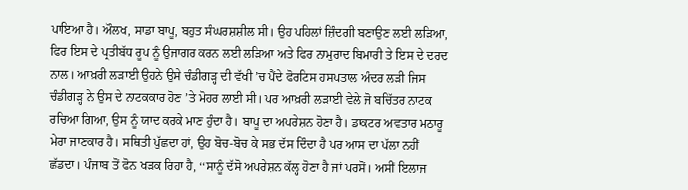ਪਾਇਆ ਹੈ। ਔਲਖ, ਸਾਡਾ ਬਾਪੂ, ਬਹੁਤ ਸੰਘਰਸ਼ਸ਼ੀਲ ਸੀ। ਉਹ ਪਹਿਲਾਂ ਜ਼ਿੰਦਗੀ ਬਣਾਉਣ ਲਈ ਲੜਿਆ, ਫਿਰ ਇਸ ਦੇ ਪ੍ਰਤੀਬੱਧ ਰੂਪ ਨੂੰ ਉਜਾਗਰ ਕਰਨ ਲਈ ਲੜਿਆ ਅਤੇ ਫਿਰ ਨਾਮੁਰਾਦ ਬਿਮਾਰੀ ਤੇ ਇਸ ਦੇ ਦਰਦ ਨਾਲ। ਆਖ਼ਰੀ ਲੜਾਈ ਉਹਨੇ ਉਸੇ ਚੰਡੀਗੜ੍ਹ ਦੀ ਵੱਖੀ ’ਚ ਪੈਂਦੇ ਫੋਰਟਿਸ ਹਸਪਤਾਲ ਅੰਦਰ ਲੜੀ ਜਿਸ ਚੰਡੀਗੜ੍ਹ ਨੇ ਉਸ ਦੇ ਨਾਟਕਕਾਰ ਹੋਣ ’ਤੇ ਮੋਹਰ ਲਾਈ ਸੀ। ਪਰ ਆਖ਼ਰੀ ਲੜਾਈ ਵੇਲੇ ਜੋ ਬਚਿੱਤਰ ਨਾਟਕ ਰਚਿਆ ਗਿਆ, ਉਸ ਨੂੰ ਯਾਦ ਕਰਕੇ ਮਾਣ ਹੁੰਦਾ ਹੈ। ਬਾਪੂ ਦਾ ਅਪਰੇਸ਼ਨ ਹੋਣਾ ਹੈ। ਡਾਕਟਰ ਅਵਤਾਰ ਮਠਾਰੂ ਮੇਰਾ ਜਾਣਕਾਰ ਹੈ। ਸਥਿਤੀ ਪੁੱਛਦਾ ਹਾਂ, ਉਹ ਬੋਚ-ਬੋਚ ਕੇ ਸਭ ਦੱਸ ਦਿੰਦਾ ਹੈ ਪਰ ਆਸ ਦਾ ਪੱਲਾ ਨਹੀਂ ਛੱਡਦਾ। ਪੰਜਾਬ ਤੋਂ ਫੋਨ ਖੜਕ ਰਿਹਾ ਹੈ, ‘‘ਸਾਨੂੰ ਦੱਸੋ ਅਪਰੇਸ਼ਨ ਕੱਲ੍ਹ ਹੋਣਾ ਹੈ ਜਾਂ ਪਰਸੋਂ। ਅਸੀਂ ਇਲਾਜ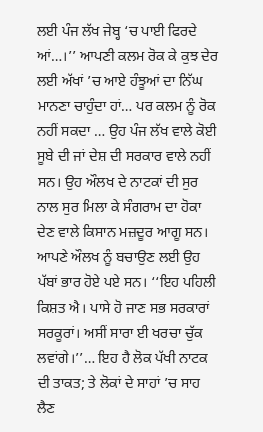ਲਈ ਪੰਜ ਲੱਖ ਜੇਬ੍ਹ ‘ਚ ਪਾਈ ਫਿਰਦੇ ਆਂ…।’’ ਆਪਣੀ ਕਲਮ ਰੋਕ ਕੇ ਕੁਝ ਦੇਰ ਲਈ ਅੱਖਾਂ ’ਚ ਆਏ ਹੰਝੂਆਂ ਦਾ ਨਿੱਘ ਮਾਨਣਾ ਚਾਹੁੰਦਾ ਹਾਂ… ਪਰ ਕਲਮ ਨੂੰ ਰੋਕ ਨਹੀਂ ਸਕਦਾ … ਉਹ ਪੰਜ ਲੱਖ ਵਾਲੇ ਕੋਈ ਸੂਬੇ ਦੀ ਜਾਂ ਦੇਸ਼ ਦੀ ਸਰਕਾਰ ਵਾਲੇ ਨਹੀਂ ਸਨ। ਉਹ ਔਲਖ ਦੇ ਨਾਟਕਾਂ ਦੀ ਸੁਰ ਨਾਲ ਸੁਰ ਮਿਲਾ ਕੇ ਸੰਗਰਾਮ ਦਾ ਹੋਕਾ ਦੇਣ ਵਾਲੇ ਕਿਸਾਨ ਮਜ਼ਦੂਰ ਆਗੂ ਸਨ। ਆਪਣੇ ਔਲਖ ਨੂੰ ਬਚਾਉਣ ਲਈ ਉਹ ਪੱਬਾਂ ਭਾਰ ਹੋਏ ਪਏ ਸਨ। ‘‘ਇਹ ਪਹਿਲੀ ਕਿਸ਼ਤ ਐ। ਪਾਸੇ ਹੋ ਜਾਣ ਸਭ ਸਰਕਾਰਾਂ ਸਰਕੂਰਾਂ। ਅਸੀਂ ਸਾਰਾ ਈ ਖਰਚਾ ਚੁੱਕ ਲਵਾਂਗੇ।’’… ਇਹ ਹੈ ਲੋਕ ਪੱਖੀ ਨਾਟਕ ਦੀ ਤਾਕਤ; ਤੇ ਲੋਕਾਂ ਦੇ ਸਾਹਾਂ ’ਚ ਸਾਹ ਲੈਣ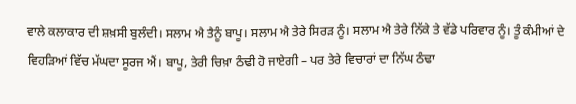ਵਾਲੇ ਕਲਾਕਾਰ ਦੀ ਸ਼ਖ਼ਸੀ ਬੁਲੰਦੀ। ਸਲਾਮ ਐ ਤੈਨੂੰ ਬਾਪੂ। ਸਲਾਮ ਐ ਤੇਰੇ ਸਿਰੜ ਨੂੰ। ਸਲਾਮ ਐ ਤੇਰੇ ਨਿੱਕੇ ਤੇ ਵੱਡੇ ਪਰਿਵਾਰ ਨੂੰ। ਤੂੰ ਕੰਮੀਆਂ ਦੇ ਵਿਹੜਿਆਂ ਵਿੱਚ ਮੱਘਦਾ ਸੂਰਜ ਐਂ। ਬਾਪੂ, ਤੇਰੀ ਚਿਖ਼ਾ ਠੰਢੀ ਹੋ ਜਾਏਗੀ – ਪਰ ਤੇਰੇ ਵਿਚਾਰਾਂ ਦਾ ਨਿੱਘ ਠੰਢਾ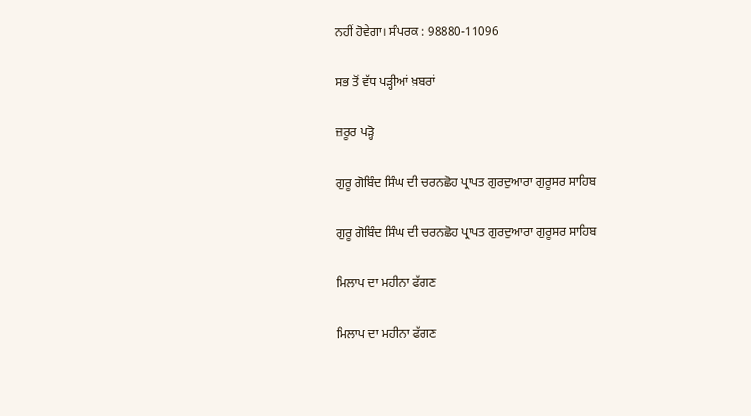ਨਹੀਂ ਹੋਵੇਗਾ। ਸੰਪਰਕ : 98880-11096

ਸਭ ਤੋਂ ਵੱਧ ਪੜ੍ਹੀਆਂ ਖ਼ਬਰਾਂ

ਜ਼ਰੂਰ ਪੜ੍ਹੋ

ਗੁਰੂ ਗੋਬਿੰਦ ਸਿੰਘ ਦੀ ਚਰਨਛੋਹ ਪ੍ਰਾਪਤ ਗੁਰਦੁਆਰਾ ਗੁਰੂਸਰ ਸਾਹਿਬ

ਗੁਰੂ ਗੋਬਿੰਦ ਸਿੰਘ ਦੀ ਚਰਨਛੋਹ ਪ੍ਰਾਪਤ ਗੁਰਦੁਆਰਾ ਗੁਰੂਸਰ ਸਾਹਿਬ

ਮਿਲਾਪ ਦਾ ਮਹੀਨਾ ਫੱਗਣ

ਮਿਲਾਪ ਦਾ ਮਹੀਨਾ ਫੱਗਣ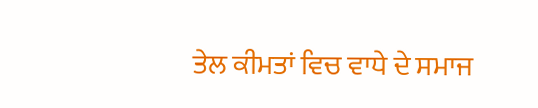ਤੇਲ ਕੀਮਤਾਂ ਵਿਚ ਵਾਧੇ ਦੇ ਸਮਾਜ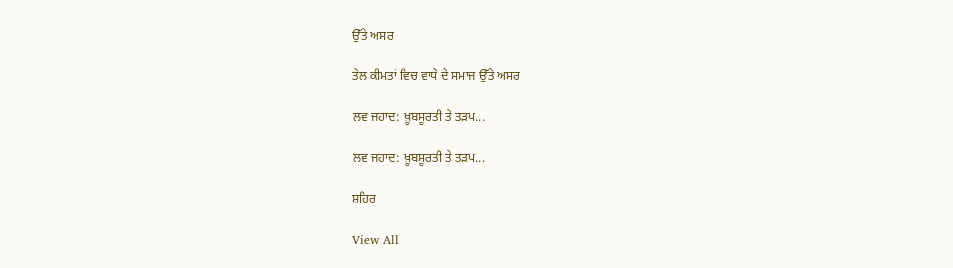ਉੱਤੇ ਅਸਰ

ਤੇਲ ਕੀਮਤਾਂ ਵਿਚ ਵਾਧੇ ਦੇ ਸਮਾਜ ਉੱਤੇ ਅਸਰ

ਲਵ ਜਹਾਦ: ਖ਼ੂਬਸੂਰਤੀ ਤੇ ਤੜਪ...

ਲਵ ਜਹਾਦ: ਖ਼ੂਬਸੂਰਤੀ ਤੇ ਤੜਪ...

ਸ਼ਹਿਰ

View All